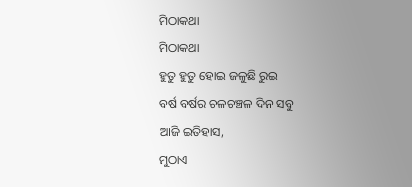ମିଠାକଥା
ମିଠାକଥା
ହୁତୁ ହୁତୁ ହୋଇ ଜଳୁଛି ରୁଇ
ବର୍ଷ ବର୍ଷର ଚଳଚଞ୍ଚଳ ଦିନ ସବୁ
ଆଜି ଇତିହାସ,
ମୁଠାଏ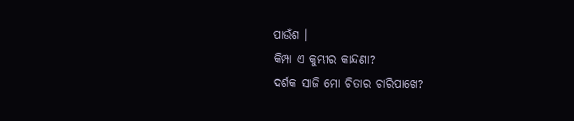ପାଉଁଶ ।
କିମ୍ପା ଏ କୁମ୍ଭୀର କାନ୍ଦଣା?
ଦର୍ଶକ ସାଜି ମୋ ଚିତାର ଚାରିପାଖେ?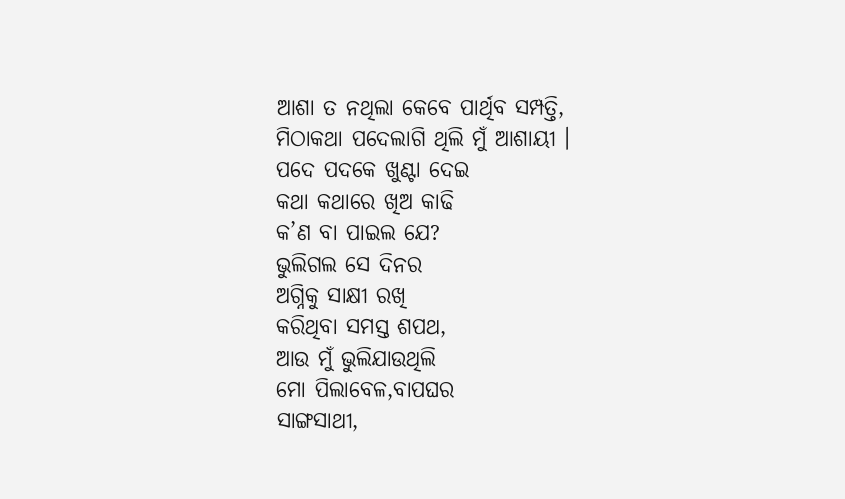ଆଶା ତ ନଥିଲା କେବେ ପାର୍ଥିବ ସମ୍ପତ୍ତି,
ମିଠାକଥା ପଦେଲାଗି ଥିଲି ମୁଁ ଆଶାୟୀ ।
ପଦେ ପଦକେ ଖୁଣ୍ଟା ଦେଇ
କଥା କଥାରେ ଖିଅ କାଢି
କ’ଣ ବା ପାଇଲ ଯେ?
ଭୁଲିଗଲ ସେ ଦିନର
ଅଗ୍ନିକୁ ସାକ୍ଷୀ ରଖି
କରିଥିବା ସମସ୍ତ ଶପଥ,
ଆଉ ମୁଁ ଭୁଲିଯାଉଥିଲି
ମୋ ପିଲାବେଳ,ବାପଘର
ସାଙ୍ଗସାଥୀ,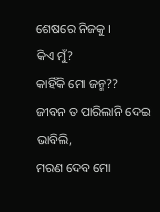ଶେଷରେ ନିଜକୁ ।
କିଏ ମୁଁ?
କାହିଁକି ମୋ ଜନ୍ମ??
ଜୀବନ ତ ପାରିଲାନି ଦେଇ
ଭାବିଲି,
ମରଣ ଦେବ ମୋ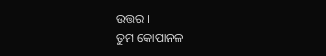ଉତ୍ତର ।
ତୁମ କୋପାନଳ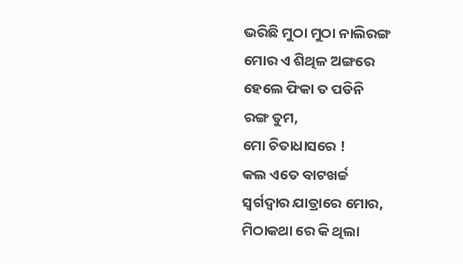ଭରିଛି ମୁଠା ମୁଠା ନାଲିରଙ୍ଗ
ମୋର ଏ ଶିଥିଳ ଅଙ୍ଗରେ
ହେଲେ ଫିକା ତ ପଡିନି
ରଙ୍ଗ ତୁମ,
ମୋ ଚିତାଧାସରେ !
କଲ ଏତେ ବାଟଖର୍ଚ୍ଚ
ସ୍ବର୍ଗଦ୍ବାର ଯାତ୍ରାରେ ମୋର,
ମିଠାକଥା ରେ କି ଥିଲା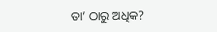ତା’ ଠାରୁ ଅଧିକ?